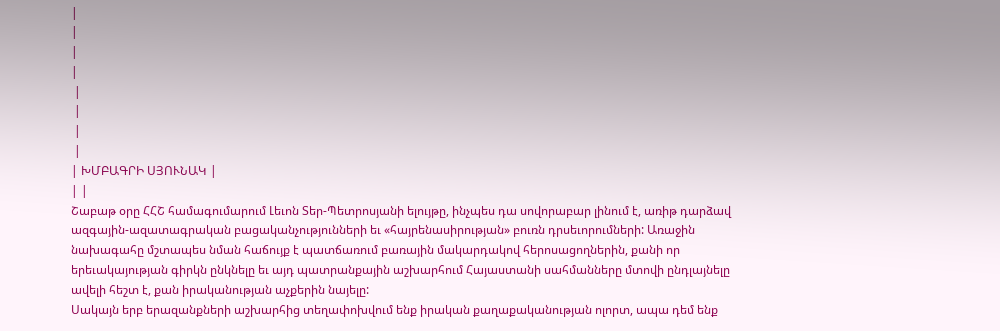|
|
|
|
 |
 |
 |
 |
| ԽՄԲԱԳՐԻ ՍՅՈՒՆԱԿ |
| |
Շաբաթ օրը ՀՀՇ համագումարում Լեւոն Տեր-Պետրոսյանի ելույթը, ինչպես դա սովորաբար լինում է, առիթ դարձավ ազգային-ազատագրական բացականչությունների եւ «հայրենասիրության» բուռն դրսեւորումների: Առաջին նախագահը մշտապես նման հաճույք է պատճառում բառային մակարդակով հերոսացողներին, քանի որ երեւակայության գիրկն ընկնելը եւ այդ պատրանքային աշխարհում Հայաստանի սահմանները մտովի ընդլայնելը ավելի հեշտ է, քան իրականության աչքերին նայելը:
Սակայն երբ երազանքների աշխարհից տեղափոխվում ենք իրական քաղաքականության ոլորտ, ապա դեմ ենք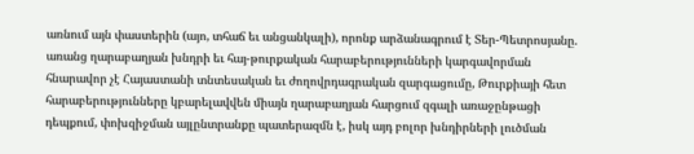առնում այն փաստերին (այո, տհաճ եւ անցանկալի), որոնք արձանագրում է Տեր-Պետրոսյանը. առանց ղարաբաղյան խնդրի եւ հայ-թուրքական հարաբերությունների կարգավորման հնարավոր չէ Հայաստանի տնտեսական եւ ժողովրդագրական զարգացումը, Թուրքիայի հետ հարաբերությունները կբարելավվեն միայն ղարաբաղյան հարցում զգալի առաջընթացի դեպքում, փոխզիջման այլընտրանքը պատերազմն է, իսկ այդ բոլոր խնդիրների լուծման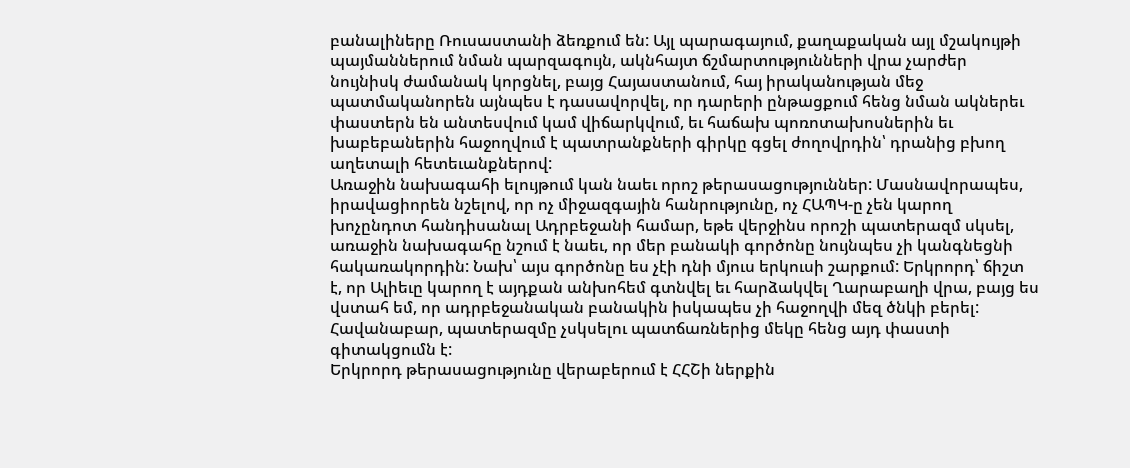բանալիները Ռուսաստանի ձեռքում են: Այլ պարագայում, քաղաքական այլ մշակույթի պայմաններում նման պարզագույն, ակնհայտ ճշմարտությունների վրա չարժեր նույնիսկ ժամանակ կորցնել, բայց Հայաստանում, հայ իրականության մեջ պատմականորեն այնպես է դասավորվել, որ դարերի ընթացքում հենց նման ակներեւ փաստերն են անտեսվում կամ վիճարկվում, եւ հաճախ պոռոտախոսներին եւ խաբեբաներին հաջողվում է պատրանքների գիրկը գցել ժողովրդին՝ դրանից բխող աղետալի հետեւանքներով:
Առաջին նախագահի ելույթում կան նաեւ որոշ թերասացություններ: Մասնավորապես, իրավացիորեն նշելով, որ ոչ միջազգային հանրությունը, ոչ ՀԱՊԿ-ը չեն կարող խոչընդոտ հանդիսանալ Ադրբեջանի համար, եթե վերջինս որոշի պատերազմ սկսել, առաջին նախագահը նշում է նաեւ, որ մեր բանակի գործոնը նույնպես չի կանգնեցնի հակառակորդին: Նախ՝ այս գործոնը ես չէի դնի մյուս երկուսի շարքում: Երկրորդ՝ ճիշտ է, որ Ալիեւը կարող է այդքան անխոհեմ գտնվել եւ հարձակվել Ղարաբաղի վրա, բայց ես վստահ եմ, որ ադրբեջանական բանակին իսկապես չի հաջողվի մեզ ծնկի բերել: Հավանաբար, պատերազմը չսկսելու պատճառներից մեկը հենց այդ փաստի գիտակցումն է:
Երկրորդ թերասացությունը վերաբերում է ՀՀՇի ներքին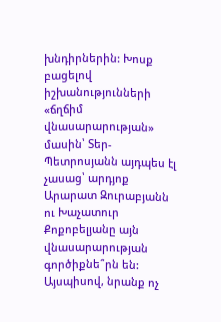խնդիրներին: Խոսք բացելով իշխանությունների «ճղճիմ վնասարարության» մասին՝ Տեր-Պետրոսյանն այդպես էլ չասաց՝ արդյոք Արարատ Զուրաբյանն ու Խաչատուր Քոքոբելյանը այն վնասարարության գործիքնե՞րն են: Այսպիսով, նրանք ոչ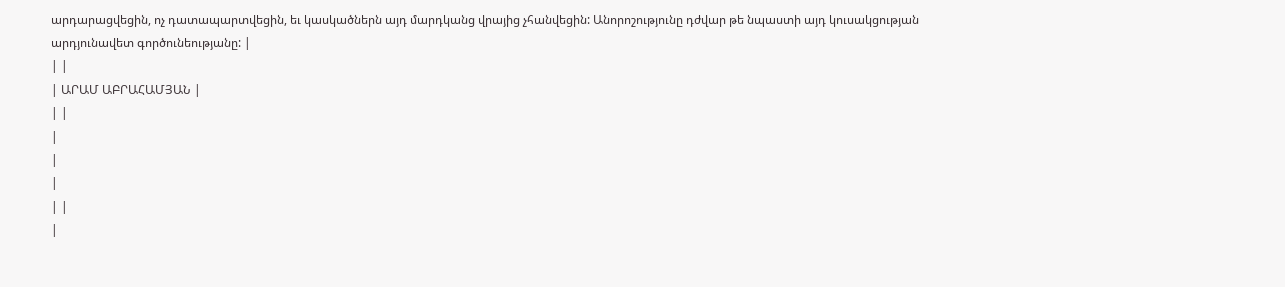արդարացվեցին, ոչ դատապարտվեցին, եւ կասկածներն այդ մարդկանց վրայից չհանվեցին: Անորոշությունը դժվար թե նպաստի այդ կուսակցության արդյունավետ գործունեությանը: |
| |
| ԱՐԱՄ ԱԲՐԱՀԱՄՅԱՆ |
| |
|
|
|
| |
|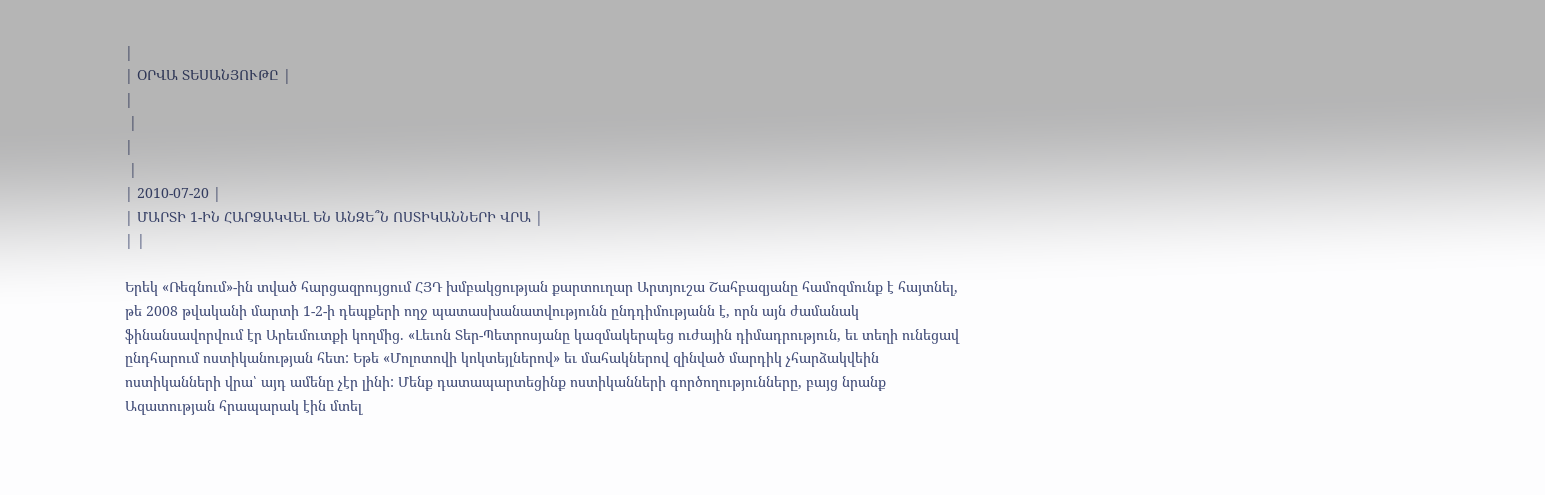|
| ՕՐՎԱ ՏԵՍԱՆՅՈՒԹԸ |
|
 |
|
 |
| 2010-07-20 |
| ՄԱՐՏԻ 1-ԻՆ ՀԱՐՁԱԿՎԵԼ ԵՆ ԱՆԶԵ՞Ն ՈՍՏԻԿԱՆՆԵՐԻ ՎՐԱ |
| |

Երեկ «Ռեգնում»-ին տված հարցազրույցում ՀՅԴ խմբակցության քարտուղար Արտյուշա Շահբազյանը համոզմունք է հայտնել, թե 2008 թվականի մարտի 1-2-ի դեպքերի ողջ պատասխանատվությունն ընդդիմությանն է, որն այն ժամանակ ֆինանսավորվում էր Արեւմուտքի կողմից. «Լեւոն Տեր-Պետրոսյանը կազմակերպեց ուժային դիմադրություն, եւ տեղի ունեցավ ընդհարում ոստիկանության հետ: Եթե «Մոլոտովի կոկտեյլներով» եւ մահակներով զինված մարդիկ չհարձակվեին ոստիկանների վրա՝ այդ ամենը չէր լինի: Մենք դատապարտեցինք ոստիկանների գործողությունները, բայց նրանք Ազատության հրապարակ էին մտել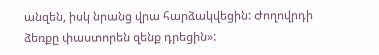անզեն, իսկ նրանց վրա հարձակվեցին: Ժողովրդի ձեռքը փաստորեն զենք դրեցին»: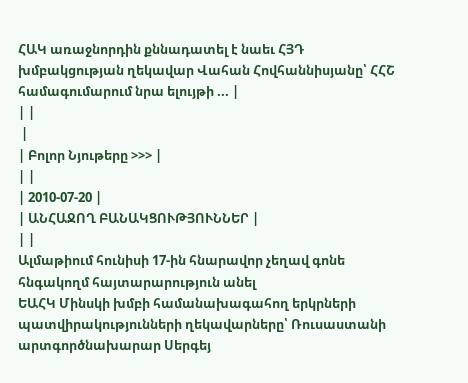ՀԱԿ առաջնորդին քննադատել է նաեւ ՀՅԴ խմբակցության ղեկավար Վահան Հովհաննիսյանը՝ ՀՀՇ համագումարում նրա ելույթի ... |
| |
 |
| Բոլոր Նյութերը >>> |
| |
| 2010-07-20 |
| ԱՆՀԱՋՈՂ ԲԱՆԱԿՑՈՒԹՅՈՒՆՆԵՐ |
| |
Ալմաթիում հունիսի 17-ին հնարավոր չեղավ գոնե հնգակողմ հայտարարություն անել
ԵԱՀԿ Մինսկի խմբի համանախագահող երկրների պատվիրակությունների ղեկավարները՝ Ռուսաստանի արտգործնախարար Սերգեյ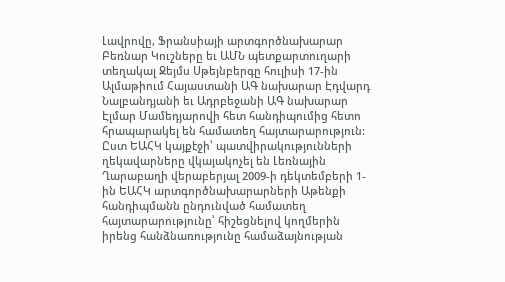Լավրովը, Ֆրանսիայի արտգործնախարար Բեռնար Կուշները եւ ԱՄՆ պետքարտուղարի տեղակալ Ջեյմս Սթեյնբերգը հուլիսի 17-ին Ալմաթիում Հայաստանի ԱԳ նախարար Էդվարդ Նալբանդյանի եւ Ադրբեջանի ԱԳ նախարար Էլմար Մամեդյարովի հետ հանդիպումից հետո հրապարակել են համատեղ հայտարարություն: Ըստ ԵԱՀԿ կայքէջի՝ պատվիրակությունների ղեկավարները վկայակոչել են Լեռնային Ղարաբաղի վերաբերյալ 2009-ի դեկտեմբերի 1-ին ԵԱՀԿ արտգործնախարարների Աթենքի հանդիպմանն ընդունված համատեղ հայտարարությունը՝ հիշեցնելով կողմերին իրենց հանձնառությունը համաձայնության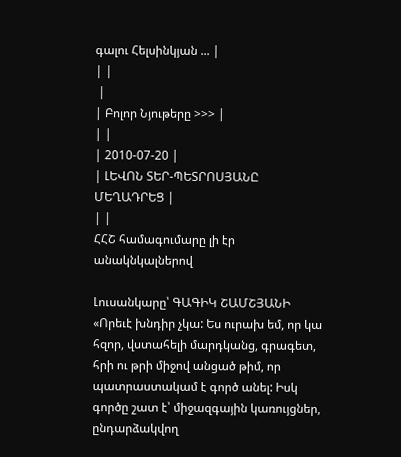գալու Հելսինկյան ... |
| |
 |
| Բոլոր Նյութերը >>> |
| |
| 2010-07-20 |
| ԼԵՎՈՆ ՏԵՐ-ՊԵՏՐՈՍՅԱՆԸ ՄԵՂԱԴՐԵՑ |
| |
ՀՀՇ համագումարը լի էր անակնկալներով

Լուսանկարը՝ ԳԱԳԻԿ ՇԱՄՇՅԱՆԻ
«Որեւէ խնդիր չկա: Ես ուրախ եմ, որ կա հզոր, վստահելի մարդկանց, գրագետ, հրի ու թրի միջով անցած թիմ, որ պատրաստակամ է գործ անել: Իսկ գործը շատ է՝ միջազգային կառույցներ, ընդարձակվող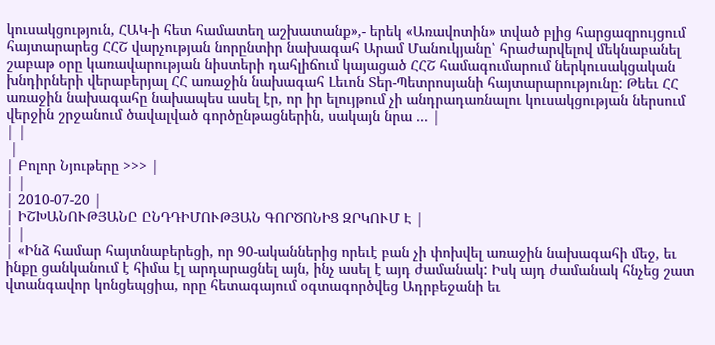կուսակցություն, ՀԱԿ-ի հետ համատեղ աշխատանք»,- երեկ «Առավոտին» տված բլից հարցազրույցում հայտարարեց ՀՀՇ վարչության նորընտիր նախագահ Արամ Մանուկյանը՝ հրաժարվելով մեկնաբանել շաբաթ օրը կառավարության նիստերի դահլիճում կայացած ՀՀՇ համագումարում ներկուսակցական խնդիրների վերաբերյալ ՀՀ առաջին նախագահ Լեւոն Տեր-Պետրոսյանի հայտարարությունը: Թեեւ ՀՀ առաջին նախագահը նախապես ասել էր, որ իր ելույթում չի անդրադառնալու կուսակցության ներսում վերջին շրջանում ծավալված գործընթացներին, սակայն նրա ... |
| |
 |
| Բոլոր Նյութերը >>> |
| |
| 2010-07-20 |
| ԻՇԽԱՆՈՒԹՅԱՆԸ ԸՆԴԴԻՄՈՒԹՅԱՆ ԳՈՐԾՈՆԻՑ ԶՐԿՈՒՄ Է |
| |
| «Ինձ համար հայտնաբերեցի, որ 90-ականներից որեւէ բան չի փոխվել առաջին նախագահի մեջ, եւ ինքը ցանկանում է հիմա էլ արդարացնել այն, ինչ ասել է այդ ժամանակ: Իսկ այդ ժամանակ հնչեց շատ վտանգավոր կոնցեպցիա, որը հետագայում օգտագործվեց Ադրբեջանի եւ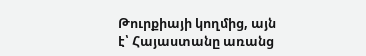Թուրքիայի կողմից, այն է՝ Հայաստանը առանց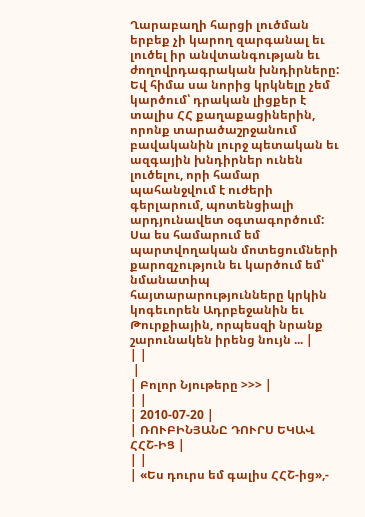Ղարաբաղի հարցի լուծման երբեք չի կարող զարգանալ եւ լուծել իր անվտանգության եւ ժողովրդագրական խնդիրները: Եվ հիմա սա նորից կրկնելը չեմ կարծում՝ դրական լիցքեր է տալիս ՀՀ քաղաքացիներին, որոնք տարածաշրջանում բավականին լուրջ պետական եւ ազգային խնդիրներ ունեն լուծելու, որի համար պահանջվում է ուժերի գերլարում, պոտենցիալի արդյունավետ օգտագործում: Սա ես համարում եմ պարտվողական մոտեցումների քարոզչություն եւ կարծում եմ՝ նմանատիպ հայտարարությունները կրկին կոգեւորեն Ադրբեջանին եւ Թուրքիային, որպեսզի նրանք շարունակեն իրենց նույն ... |
| |
 |
| Բոլոր Նյութերը >>> |
| |
| 2010-07-20 |
| ՌՈՒԲԻՆՅԱՆԸ ԴՈՒՐՍ ԵԿԱՎ ՀՀՇ-ԻՑ |
| |
| «Ես դուրս եմ գալիս ՀՀՇ-ից»,-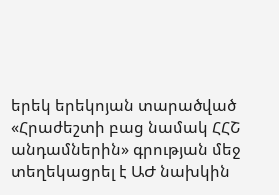երեկ երեկոյան տարածված «Հրաժեշտի բաց նամակ ՀՀՇ անդամներին» գրության մեջ տեղեկացրել է ԱԺ նախկին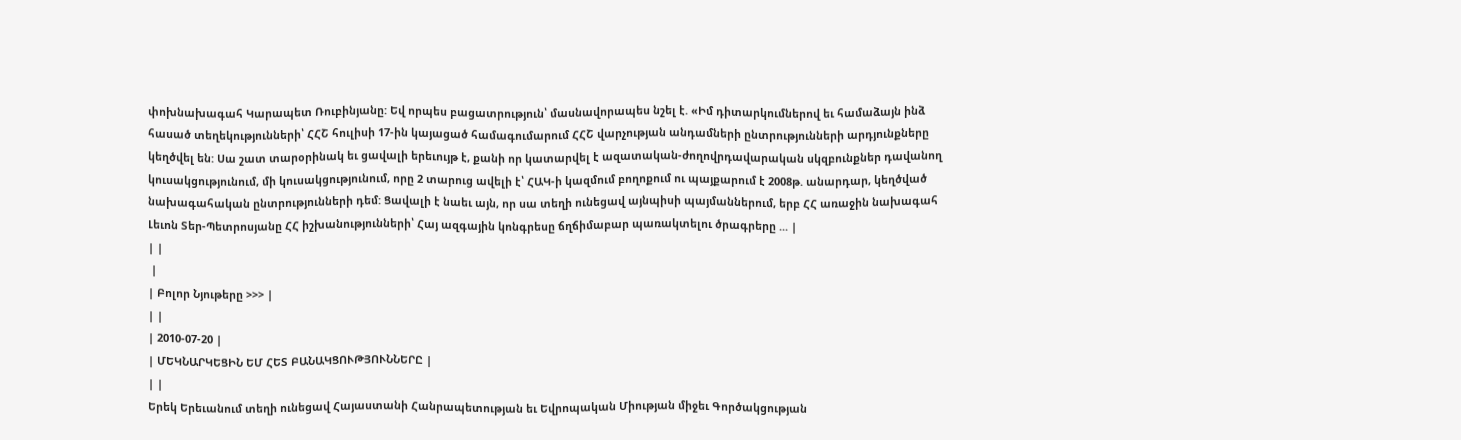փոխնախագահ Կարապետ Ռուբինյանը: Եվ որպես բացատրություն՝ մասնավորապես նշել է. «Իմ դիտարկումներով եւ համաձայն ինձ հասած տեղեկությունների՝ ՀՀՇ հուլիսի 17-ին կայացած համագումարում ՀՀՇ վարչության անդամների ընտրությունների արդյունքները կեղծվել են: Սա շատ տարօրինակ եւ ցավալի երեւույթ է, քանի որ կատարվել է ազատական-ժողովրդավարական սկզբունքներ դավանող կուսակցությունում, մի կուսակցությունում, որը 2 տարուց ավելի է՝ ՀԱԿ-ի կազմում բողոքում ու պայքարում է 2008թ. անարդար, կեղծված նախագահական ընտրությունների դեմ: Ցավալի է նաեւ այն, որ սա տեղի ունեցավ այնպիսի պայմաններում, երբ ՀՀ առաջին նախագահ Լեւոն Տեր-Պետրոսյանը ՀՀ իշխանությունների՝ Հայ ազգային կոնգրեսը ճղճիմաբար պառակտելու ծրագրերը ... |
| |
 |
| Բոլոր Նյութերը >>> |
| |
| 2010-07-20 |
| ՄԵԿՆԱՐԿԵՑԻՆ ԵՄ ՀԵՏ ԲԱՆԱԿՑՈՒԹՅՈՒՆՆԵՐԸ |
| |
Երեկ Երեւանում տեղի ունեցավ Հայաստանի Հանրապետության եւ Եվրոպական Միության միջեւ Գործակցության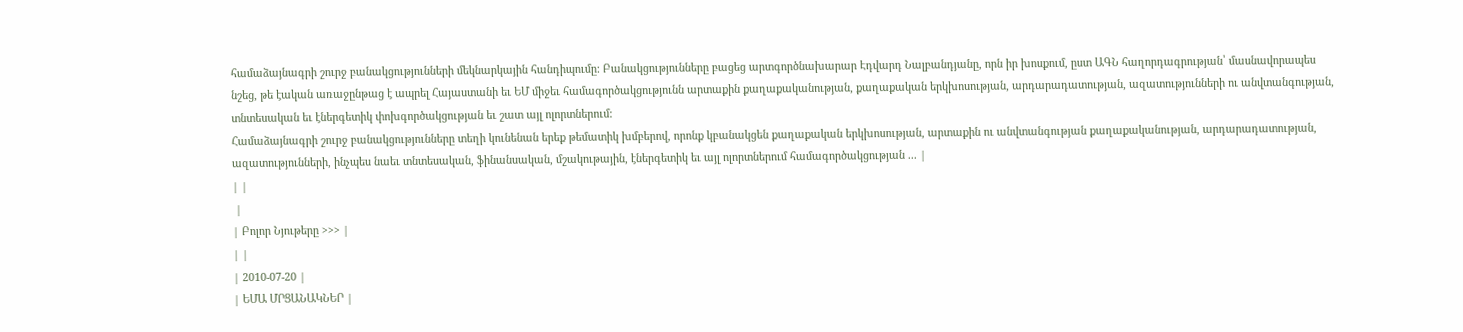համաձայնագրի շուրջ բանակցությունների մեկնարկային հանդիպումը: Բանակցությունները բացեց արտգործնախարար Էդվարդ Նալբանդյանը, որն իր խոսքում, ըստ ԱԳՆ հաղորդագրության՝ մասնավորապես նշեց, թե էական առաջընթաց է ապրել Հայաստանի եւ ԵՄ միջեւ համագործակցությունն արտաքին քաղաքականության, քաղաքական երկխոսության, արդարադատության, ազատությունների ու անվտանգության, տնտեսական եւ էներգետիկ փոխգործակցության եւ շատ այլ ոլորտներում:
Համաձայնագրի շուրջ բանակցությունները տեղի կունենան երեք թեմատիկ խմբերով, որոնք կբանակցեն քաղաքական երկխոսության, արտաքին ու անվտանգության քաղաքականության, արդարադատության, ազատությունների, ինչպես նաեւ տնտեսական, ֆինանսական, մշակութային, էներգետիկ եւ այլ ոլորտներում համագործակցության ... |
| |
 |
| Բոլոր Նյութերը >>> |
| |
| 2010-07-20 |
| ԵՄԱ ՄՐՑԱՆԱԿՆԵՐ |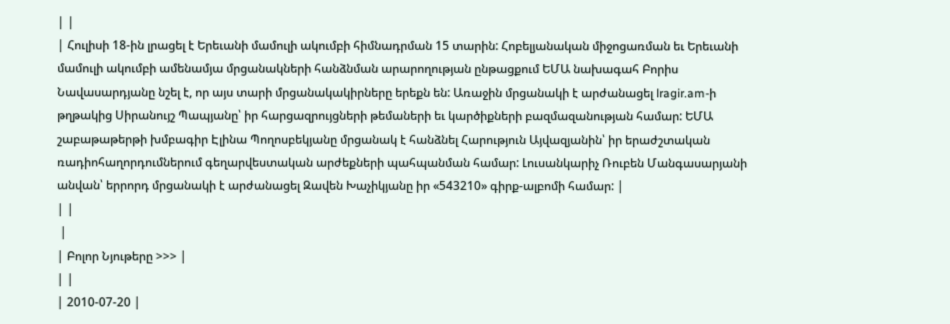| |
| Հուլիսի 18-ին լրացել է Երեւանի մամուլի ակումբի հիմնադրման 15 տարին: Հոբելյանական միջոցառման եւ Երեւանի մամուլի ակումբի ամենամյա մրցանակների հանձնման արարողության ընթացքում ԵՄԱ նախագահ Բորիս Նավասարդյանը նշել է, որ այս տարի մրցանակակիրները երեքն են: Առաջին մրցանակի է արժանացել lragir.am-ի թղթակից Սիրանույշ Պապյանը՝ իր հարցազրույցների թեմաների եւ կարծիքների բազմազանության համար: ԵՄԱ շաբաթաթերթի խմբագիր Էլինա Պողոսբեկյանը մրցանակ է հանձնել Հարություն Այվազյանին՝ իր երաժշտական ռադիոհաղորդումներում գեղարվեստական արժեքների պահպանման համար: Լուսանկարիչ Ռուբեն Մանգասարյանի անվան՝ երրորդ մրցանակի է արժանացել Զավեն Խաչիկյանը իր «543210» գիրք-ալբոմի համար: |
| |
 |
| Բոլոր Նյութերը >>> |
| |
| 2010-07-20 |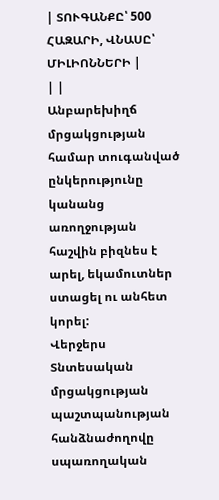| ՏՈՒԳԱՆՔԸ՝ 500 ՀԱԶԱՐԻ, ՎՆԱՍԸ՝ ՄԻԼԻՈՆՆԵՐԻ |
| |
Անբարեխիղճ մրցակցության համար տուգանված ընկերությունը կանանց առողջության հաշվին բիզնես է արել, եկամուտներ ստացել ու անհետ կորել:
Վերջերս Տնտեսական մրցակցության պաշտպանության հանձնաժողովը սպառողական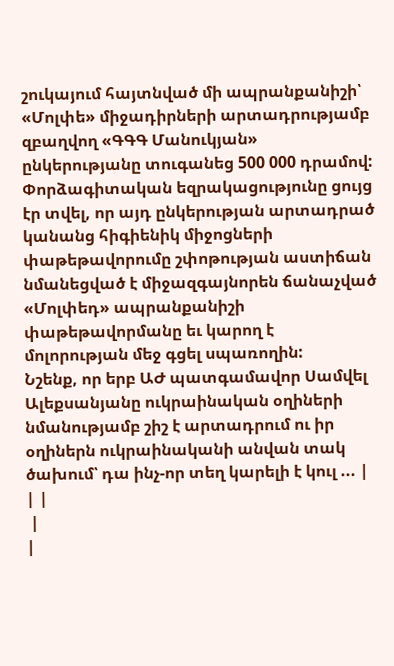շուկայում հայտնված մի ապրանքանիշի՝ «Մոլփե» միջադիրների արտադրությամբ զբաղվող «ԳԳԳ Մանուկյան» ընկերությանը տուգանեց 500 000 դրամով: Փորձագիտական եզրակացությունը ցույց էր տվել, որ այդ ընկերության արտադրած կանանց հիգիենիկ միջոցների փաթեթավորումը շփոթության աստիճան նմանեցված է միջազգայնորեն ճանաչված «Մոլփեդ» ապրանքանիշի փաթեթավորմանը եւ կարող է մոլորության մեջ գցել սպառողին:
Նշենք, որ երբ ԱԺ պատգամավոր Սամվել Ալեքսանյանը ուկրաինական օղիների նմանությամբ շիշ է արտադրում ու իր օղիներն ուկրաինականի անվան տակ ծախում՝ դա ինչ-որ տեղ կարելի է կուլ ... |
| |
 |
|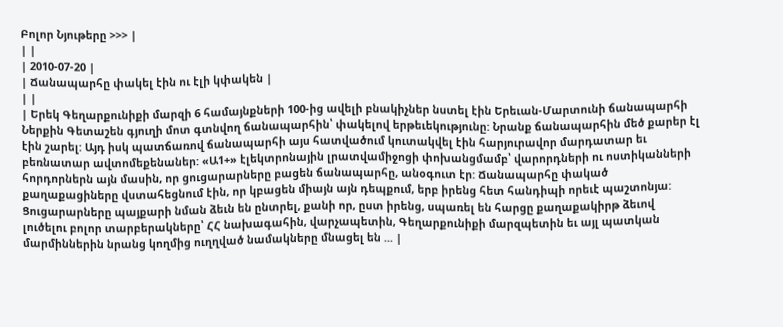Բոլոր Նյութերը >>> |
| |
| 2010-07-20 |
| Ճանապարհը փակել էին ու էլի կփակեն |
| |
| Երեկ Գեղարքունիքի մարզի 6 համայնքների 100-ից ավելի բնակիչներ նստել էին Երեւան-Մարտունի ճանապարհի Ներքին Գետաշեն գյուղի մոտ գտնվող ճանապարհին՝ փակելով երթեւեկությունը: Նրանք ճանապարհին մեծ քարեր էլ էին շարել: Այդ իսկ պատճառով ճանապարհի այս հատվածում կուտակվել էին հարյուրավոր մարդատար եւ բեռնատար ավտոմեքենաներ: «Ա1+» էլեկտրոնային լրատվամիջոցի փոխանցմամբ՝ վարորդների ու ոստիկանների հորդորներն այն մասին, որ ցուցարարները բացեն ճանապարհը, անօգուտ էր: Ճանապարհը փակած քաղաքացիները վստահեցնում էին, որ կբացեն միայն այն դեպքում, երբ իրենց հետ հանդիպի որեւէ պաշտոնյա: Ցուցարարները պայքարի նման ձեւն են ընտրել, քանի որ, ըստ իրենց, սպառել են հարցը քաղաքակիրթ ձեւով լուծելու բոլոր տարբերակները՝ ՀՀ նախագահին, վարչապետին, Գեղարքունիքի մարզպետին եւ այլ պատկան մարմիններին նրանց կողմից ուղղված նամակները մնացել են ... |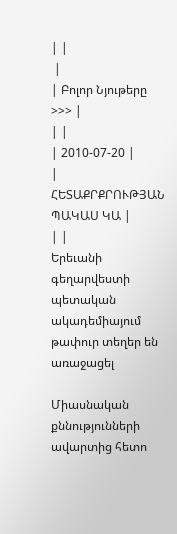| |
 |
| Բոլոր Նյութերը >>> |
| |
| 2010-07-20 |
| ՀԵՏԱՔՐՔՐՈՒԹՅԱՆ ՊԱԿԱՍ ԿԱ |
| |
Երեւանի գեղարվեստի պետական ակադեմիայում թափուր տեղեր են առաջացել

Միասնական քննությունների ավարտից հետո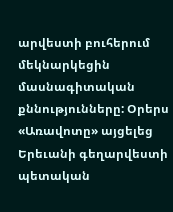արվեստի բուհերում մեկնարկեցին մասնագիտական քննությունները: Օրերս «Առավոտը» այցելեց Երեւանի գեղարվեստի պետական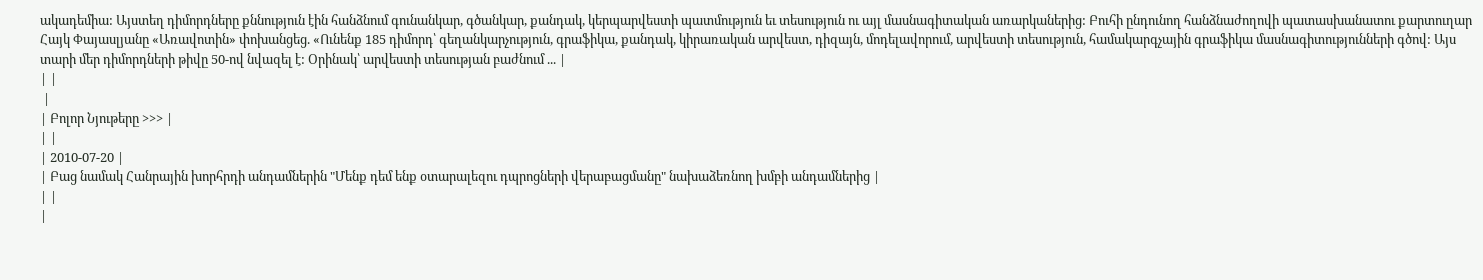ակադեմիա: Այստեղ դիմորդները քննություն էին հանձնում գունանկար, գծանկար, քանդակ, կերպարվեստի պատմություն եւ տեսություն ու այլ մասնագիտական առարկաներից: Բուհի ընդունող հանձնաժողովի պատասխանատու քարտուղար Հայկ Փայասլյանը «Առավոտին» փոխանցեց. «Ունենք 185 դիմորդ՝ գեղանկարչություն, գրաֆիկա, քանդակ, կիրառական արվեստ, դիզայն, մոդելավորում, արվեստի տեսություն, համակարգչային գրաֆիկա մասնագիտությունների գծով: Այս տարի մեր դիմորդների թիվը 50-ով նվազել է: Օրինակ՝ արվեստի տեսության բաժնում ... |
| |
 |
| Բոլոր Նյութերը >>> |
| |
| 2010-07-20 |
| Բաց նամակ Հանրային խորհրդի անդամներին "Մենք դեմ ենք օտարալեզու դպրոցների վերաբացմանը" նախաձեռնող խմբի անդամներից |
| |
|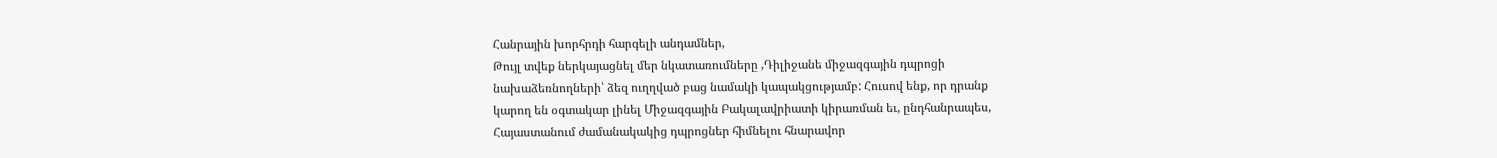Հանրային խորհրդի հարգելի անդամներ,
Թույլ տվեք ներկայացնել մեր նկատառումները ,Դիլիջանե միջազգային դպրոցի
նախաձեռնողների՝ ձեզ ուղղված բաց նամակի կապակցությամբ: Հուսով ենք, որ դրանք
կարող են օգտակար լինել Միջազգային Բակալավրիատի կիրառման եւ, ընդհանրապես,
Հայաստանում ժամանակակից դպրոցներ հիմնելու հնարավոր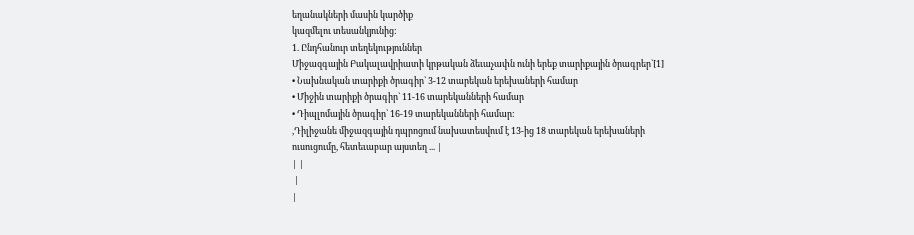եղանակների մասին կարծիք
կազմելու տեսանկյունից:
1. Ընդհանուր տեղեկություններ
Միջազգային Բակալավրիատի կրթական ձեւաչափն ունի երեք տարիքային ծրագրեր`[1]
• Նախնական տարիքի ծրագիր` 3-12 տարեկան երեխաների համար
• Միջին տարիքի ծրագիր` 11-16 տարեկանների համար
• Դիպլոմային ծրագիր` 16-19 տարեկանների համար:
,Դիլիջանե միջազգային դպրոցում նախատեսվում է 13-ից 18 տարեկան երեխաների
ուսուցումը, հետեւաբար այստեղ ... |
| |
 |
|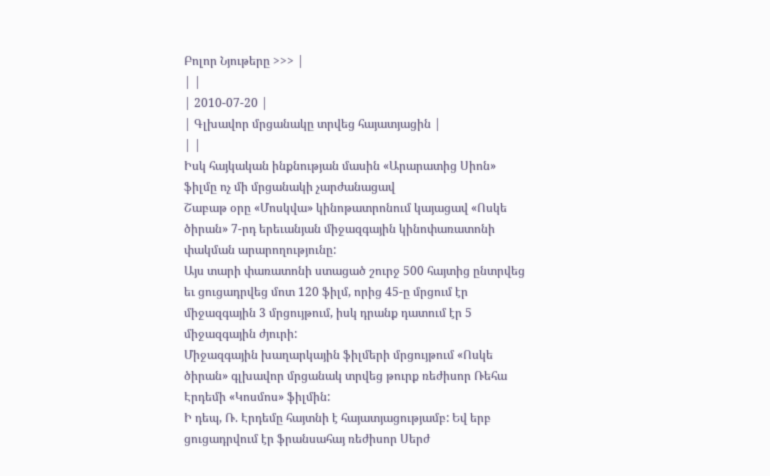Բոլոր Նյութերը >>> |
| |
| 2010-07-20 |
| Գլխավոր մրցանակը տրվեց հայատյացին |
| |
Իսկ հայկական ինքնության մասին «Արարատից Սիոն» ֆիլմը ոչ մի մրցանակի չարժանացավ
Շաբաթ օրը «Մոսկվա» կինոթատրոնում կայացավ «Ոսկե ծիրան» 7-րդ երեւանյան միջազգային կինոփառատոնի փակման արարողությունը:
Այս տարի փառատոնի ստացած շուրջ 500 հայտից ընտրվեց եւ ցուցադրվեց մոտ 120 ֆիլմ, որից 45-ը մրցում էր միջազգային 3 մրցույթում, իսկ դրանք դատում էր 5 միջազգային ժյուրի:
Միջազգային խաղարկային ֆիլմերի մրցույթում «Ոսկե ծիրան» գլխավոր մրցանակ տրվեց թուրք ռեժիսոր Ռեհա Էրդեմի «Կոսմոս» ֆիլմին:
Ի դեպ, Ռ. Էրդեմը հայտնի է հայատյացությամբ: Եվ երբ ցուցադրվում էր ֆրանսահայ ռեժիսոր Սերժ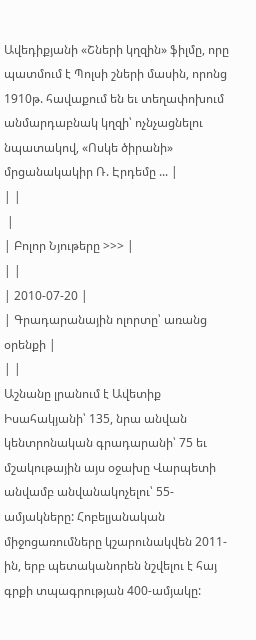Ավեդիքյանի «Շների կղզին» ֆիլմը, որը պատմում է Պոլսի շների մասին, որոնց 1910թ. հավաքում են եւ տեղափոխում անմարդաբնակ կղզի՝ ոչնչացնելու նպատակով, «Ոսկե ծիրանի» մրցանակակիր Ռ. Էրդեմը ... |
| |
 |
| Բոլոր Նյութերը >>> |
| |
| 2010-07-20 |
| Գրադարանային ոլորտը՝ առանց օրենքի |
| |
Աշնանը լրանում է Ավետիք Իսահակյանի՝ 135, նրա անվան կենտրոնական գրադարանի՝ 75 եւ մշակութային այս օջախը Վարպետի անվամբ անվանակոչելու՝ 55-ամյակները: Հոբելյանական միջոցառումները կշարունակվեն 2011-ին, երբ պետականորեն նշվելու է հայ գրքի տպագրության 400-ամյակը: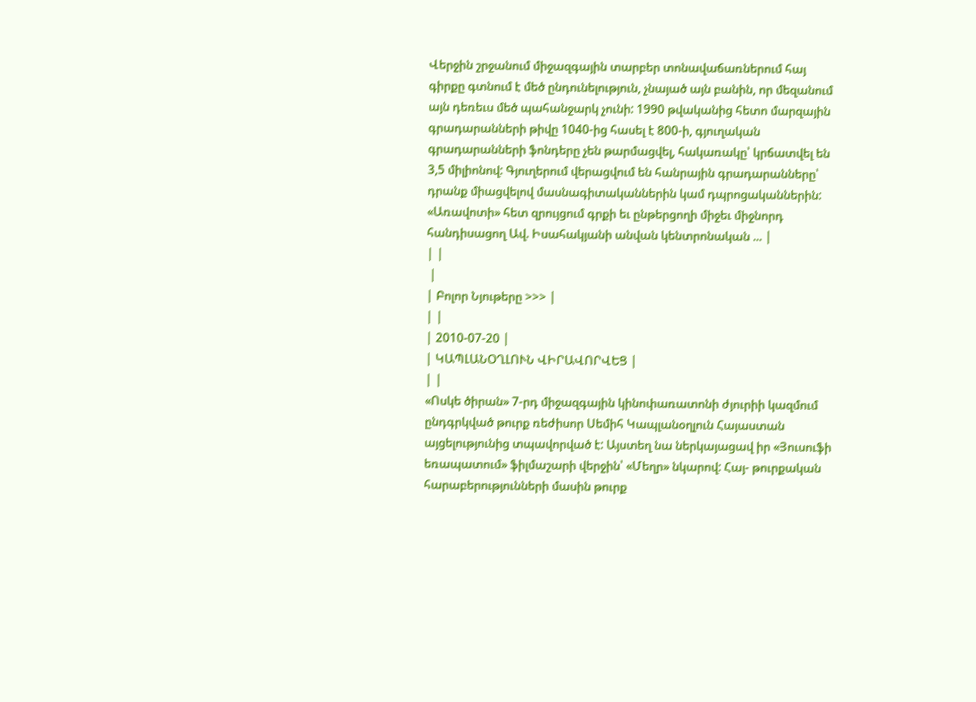Վերջին շրջանում միջազգային տարբեր տոնավաճառներում հայ գիրքը գտնում է մեծ ընդունելություն, չնայած այն բանին, որ մեզանում այն դեռեւս մեծ պահանջարկ չունի: 1990 թվականից հետո մարզային գրադարանների թիվը 1040-ից հասել է 800-ի, գյուղական գրադարանների ֆոնդերը չեն թարմացվել, հակառակը՝ կրճատվել են 3,5 միլիոնով: Գյուղերում վերացվում են հանրային գրադարանները՝ դրանք միացվելով մասնագիտականներին կամ դպրոցականներին:
«Առավոտի» հետ զրույցում գրքի եւ ընթերցողի միջեւ միջնորդ հանդիսացող Ավ. Իսահակյանի անվան կենտրոնական ... |
| |
 |
| Բոլոր Նյութերը >>> |
| |
| 2010-07-20 |
| ԿԱՊԼԱՆՕՂԼՈՒՆ ՎԻՐԱՎՈՐՎԵՑ |
| |
«Ոսկե ծիրան» 7-րդ միջազգային կինոփառատոնի ժյուրիի կազմում ընդգրկված թուրք ռեժիսոր Սեմիհ Կապլանօղլուն Հայաստան այցելությունից տպավորված է: Այստեղ նա ներկայացավ իր «Յուսուֆի եռապատում» ֆիլմաշարի վերջին՝ «Մեղր» նկարով: Հայ- թուրքական հարաբերությունների մասին թուրք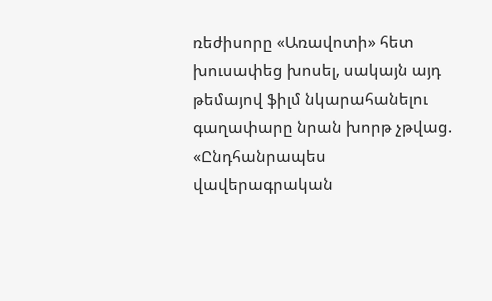ռեժիսորը «Առավոտի» հետ խուսափեց խոսել, սակայն այդ թեմայով ֆիլմ նկարահանելու գաղափարը նրան խորթ չթվաց. «Ընդհանրապես վավերագրական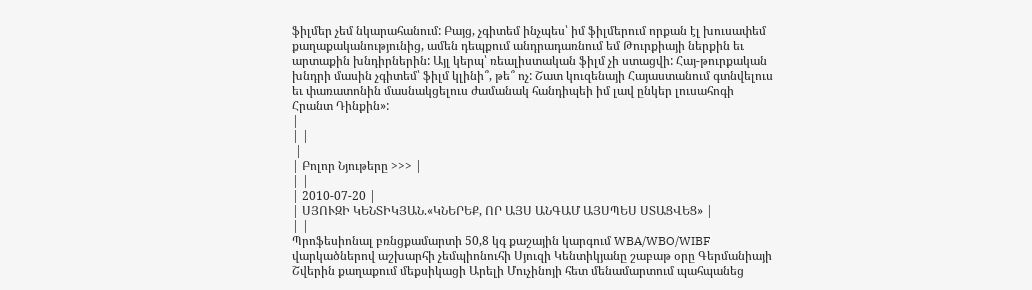ֆիլմեր չեմ նկարահանում: Բայց, չգիտեմ ինչպես՝ իմ ֆիլմերում որքան էլ խուսափեմ քաղաքականությունից, ամեն դեպքում անդրադառնում եմ Թուրքիայի ներքին եւ արտաքին խնդիրներին: Այլ կերպ՝ ռեալիստական ֆիլմ չի ստացվի: Հայ-թուրքական խնդրի մասին չգիտեմ՝ ֆիլմ կլինի՞, թե՞ ոչ: Շատ կուզենայի Հայաստանում գտնվելուս եւ փառատոնին մասնակցելուս ժամանակ հանդիպեի իմ լավ ընկեր լուսահոգի Հրանտ Դինքին»:
|
| |
 |
| Բոլոր Նյութերը >>> |
| |
| 2010-07-20 |
| ՍՅՈՒԶԻ ԿԵՆՏԻԿՅԱՆ.«ԿՆԵՐԵՔ, ՈՐ ԱՅՍ ԱՆԳԱՄ ԱՅՍՊԵՍ ՍՏԱՑՎԵՑ» |
| |
Պրոֆեսիոնալ բռնցքամարտի 50,8 կգ քաշային կարգում WBA/WBO/WIBF վարկածներով աշխարհի չեմպիոնուհի Սյուզի Կենտիկյանը շաբաթ օրը Գերմանիայի Շվերին քաղաքում մեքսիկացի Արելի Մուչինոյի հետ մենամարտում պահպանեց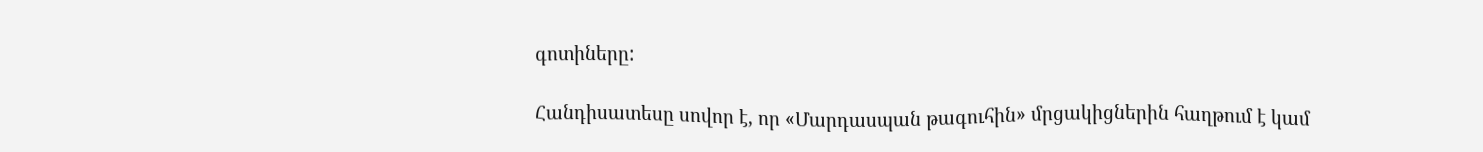գոտիները:

Հանդիսատեսը սովոր է, որ «Մարդասպան թագուհին» մրցակիցներին հաղթում է կամ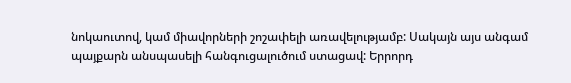նոկաուտով, կամ միավորների շոշափելի առավելությամբ: Սակայն այս անգամ պայքարն անսպասելի հանգուցալուծում ստացավ: Երրորդ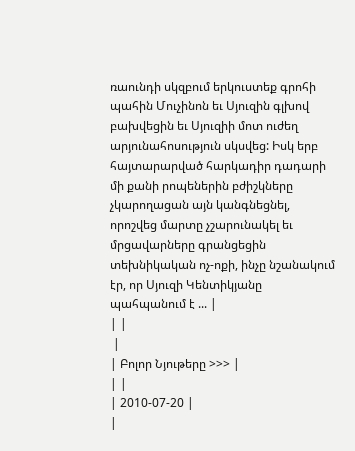ռաունդի սկզբում երկուստեք գրոհի պահին Մուչինոն եւ Սյուզին գլխով բախվեցին եւ Սյուզիի մոտ ուժեղ արյունահոսություն սկսվեց: Իսկ երբ հայտարարված հարկադիր դադարի մի քանի րոպեներին բժիշկները չկարողացան այն կանգնեցնել, որոշվեց մարտը չշարունակել եւ մրցավարները գրանցեցին տեխնիկական ոչ-ոքի, ինչը նշանակում էր, որ Սյուզի Կենտիկյանը պահպանում է ... |
| |
 |
| Բոլոր Նյութերը >>> |
| |
| 2010-07-20 |
|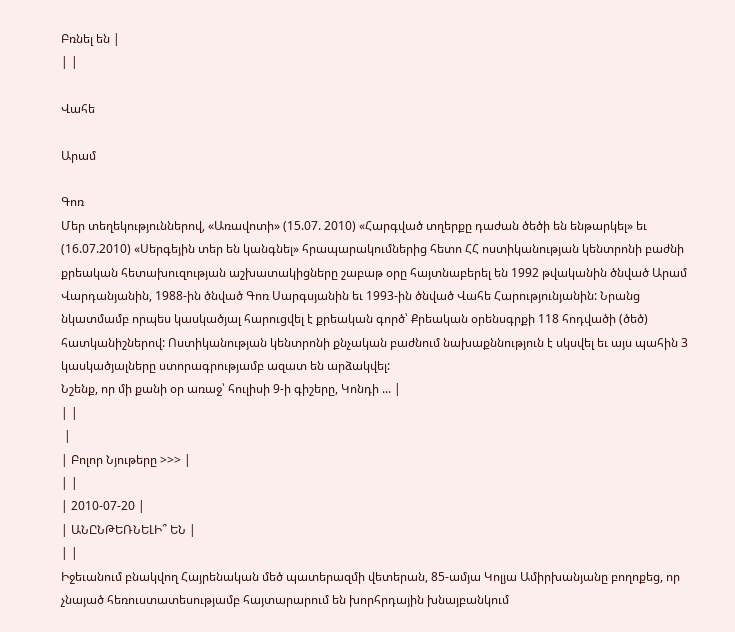Բռնել են |
| |

Վահե

Արամ

Գոռ
Մեր տեղեկություններով, «Առավոտի» (15.07. 2010) «Հարգված տղերքը դաժան ծեծի են ենթարկել» եւ (16.07.2010) «Սերգեյին տեր են կանգնել» հրապարակումներից հետո ՀՀ ոստիկանության կենտրոնի բաժնի քրեական հետախուզության աշխատակիցները շաբաթ օրը հայտնաբերել են 1992 թվականին ծնված Արամ Վարդանյանին, 1988-ին ծնված Գոռ Սարգսյանին եւ 1993-ին ծնված Վահե Հարությունյանին: Նրանց նկատմամբ որպես կասկածյալ հարուցվել է քրեական գործ՝ Քրեական օրենսգրքի 118 հոդվածի (ծեծ) հատկանիշներով: Ոստիկանության կենտրոնի քնչական բաժնում նախաքննություն է սկսվել եւ այս պահին 3 կասկածյալները ստորագրությամբ ազատ են արձակվել:
Նշենք, որ մի քանի օր առաջ՝ հուլիսի 9-ի գիշերը, Կոնդի ... |
| |
 |
| Բոլոր Նյութերը >>> |
| |
| 2010-07-20 |
| ԱՆԸՆԹԵՌՆԵԼԻ՞ ԵՆ |
| |
Իջեւանում բնակվող Հայրենական մեծ պատերազմի վետերան, 85-ամյա Կոլյա Ամիրխանյանը բողոքեց, որ չնայած հեռուստատեսությամբ հայտարարում են խորհրդային խնայբանկում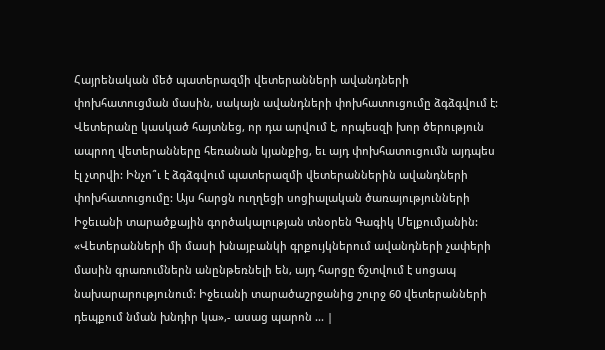Հայրենական մեծ պատերազմի վետերանների ավանդների փոխհատուցման մասին, սակայն ավանդների փոխհատուցումը ձգձգվում է: Վետերանը կասկած հայտնեց, որ դա արվում է, որպեսզի խոր ծերություն ապրող վետերանները հեռանան կյանքից, եւ այդ փոխհատուցումն այդպես էլ չտրվի: Ինչո՞ւ է ձգձգվում պատերազմի վետերաններին ավանդների փոխհատուցումը: Այս հարցն ուղղեցի սոցիալական ծառայությունների Իջեւանի տարածքային գործակալության տնօրեն Գագիկ Մելքումյանին:
«Վետերանների մի մասի խնայբանկի գրքույկներում ավանդների չափերի մասին գրառումներն անընթեռնելի են, այդ հարցը ճշտվում է սոցապ նախարարությունում: Իջեւանի տարածաշրջանից շուրջ 60 վետերանների դեպքում նման խնդիր կա»,- ասաց պարոն ... |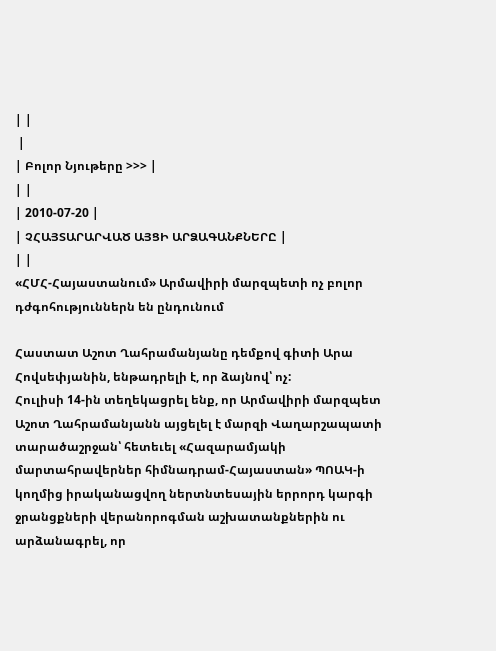| |
 |
| Բոլոր Նյութերը >>> |
| |
| 2010-07-20 |
| ՉՀԱՅՏԱՐԱՐՎԱԾ ԱՅՑԻ ԱՐՁԱԳԱՆՔՆԵՐԸ |
| |
«ՀՄՀ-Հայաստանում» Արմավիրի մարզպետի ոչ բոլոր դժգոհություններն են ընդունում

Հաստատ Աշոտ Ղահրամանյանը դեմքով գիտի Արա Հովսեփյանին, ենթադրելի է, որ ձայնով՝ ոչ:
Հուլիսի 14-ին տեղեկացրել ենք, որ Արմավիրի մարզպետ Աշոտ Ղահրամանյանն այցելել է մարզի Վաղարշապատի տարածաշրջան՝ հետեւել «Հազարամյակի մարտահրավերներ հիմնադրամ-Հայաստան» ՊՈԱԿ-ի կողմից իրականացվող ներտնտեսային երրորդ կարգի ջրանցքների վերանորոգման աշխատանքներին ու արձանագրել, որ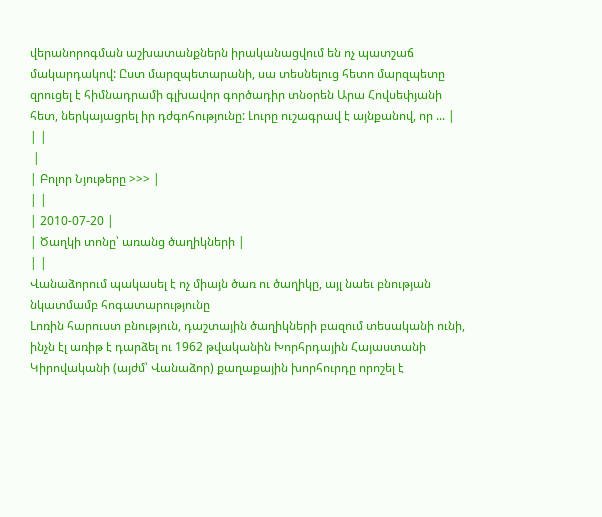վերանորոգման աշխատանքներն իրականացվում են ոչ պատշաճ մակարդակով: Ըստ մարզպետարանի, սա տեսնելուց հետո մարզպետը զրուցել է հիմնադրամի գլխավոր գործադիր տնօրեն Արա Հովսեփյանի հետ, ներկայացրել իր դժգոհությունը: Լուրը ուշագրավ է այնքանով, որ ... |
| |
 |
| Բոլոր Նյութերը >>> |
| |
| 2010-07-20 |
| Ծաղկի տոնը՝ առանց ծաղիկների |
| |
Վանաձորում պակասել է ոչ միայն ծառ ու ծաղիկը, այլ նաեւ բնության նկատմամբ հոգատարությունը
Lոռին հարուստ բնություն, դաշտային ծաղիկների բազում տեսականի ունի, ինչն էլ առիթ է դարձել ու 1962 թվականին Խորհրդային Հայաստանի Կիրովականի (այժմ՝ Վանաձոր) քաղաքային խորհուրդը որոշել է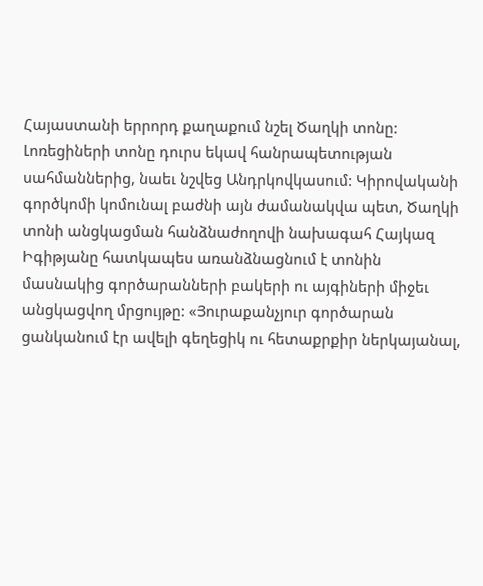Հայաստանի երրորդ քաղաքում նշել Ծաղկի տոնը: Լոռեցիների տոնը դուրս եկավ հանրապետության սահմաններից, նաեւ նշվեց Անդրկովկասում: Կիրովականի գործկոմի կոմունալ բաժնի այն ժամանակվա պետ, Ծաղկի տոնի անցկացման հանձնաժողովի նախագահ Հայկազ Իգիթյանը հատկապես առանձնացնում է տոնին մասնակից գործարանների բակերի ու այգիների միջեւ անցկացվող մրցույթը: «Յուրաքանչյուր գործարան ցանկանում էր ավելի գեղեցիկ ու հետաքրքիր ներկայանալ,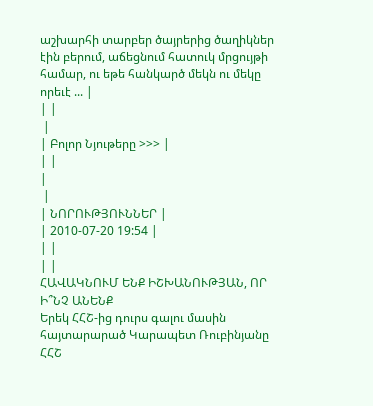աշխարհի տարբեր ծայրերից ծաղիկներ էին բերում, աճեցնում հատուկ մրցույթի համար, ու եթե հանկարծ մեկն ու մեկը որեւէ ... |
| |
 |
| Բոլոր Նյութերը >>> |
| |
|
 |
| ՆՈՐՈՒԹՅՈՒՆՆԵՐ |
| 2010-07-20 19:54 |
| |
| |
ՀԱՎԱԿՆՈՒՄ ԵՆՔ ԻՇԽԱՆՈՒԹՅԱՆ, ՈՐ Ի՞ՆՉ ԱՆԵՆՔ
Երեկ ՀՀՇ-ից դուրս գալու մասին հայտարարած Կարապետ Ռուբինյանը ՀՀՇ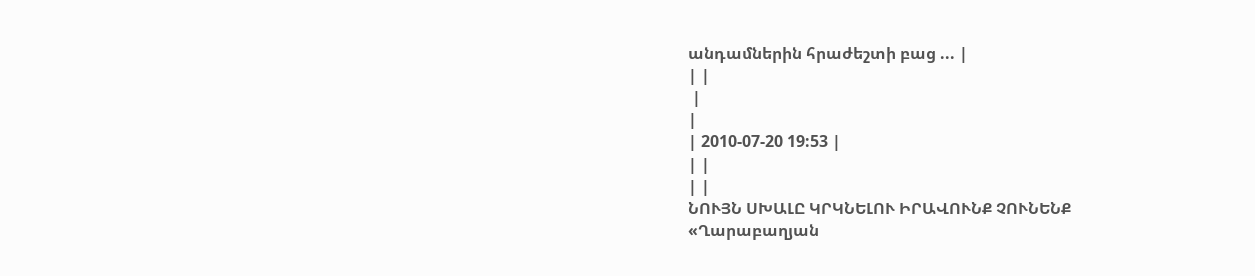անդամներին հրաժեշտի բաց ... |
| |
 |
|
| 2010-07-20 19:53 |
| |
| |
ՆՈՒՅՆ ՍԽԱԼԸ ԿՐԿՆԵԼՈՒ ԻՐԱՎՈՒՆՔ ՉՈՒՆԵՆՔ
«Ղարաբաղյան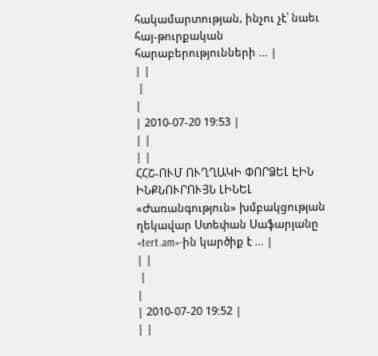հակամարտության, ինչու չէ՝ նաեւ հայ-թուրքական հարաբերությունների ... |
| |
 |
|
| 2010-07-20 19:53 |
| |
| |
ՀՀՇ-ՈՒՄ ՈՒՂՂԱԿԻ ՓՈՐՁԵԼ ԷԻՆ ԻՆՔՆՈՒՐՈՒՅՆ ԼԻՆԵԼ
«Ժառանգություն» խմբակցության ղեկավար Ստեփան Սաֆարյանը «tert.am»-ին կարծիք է ... |
| |
 |
|
| 2010-07-20 19:52 |
| |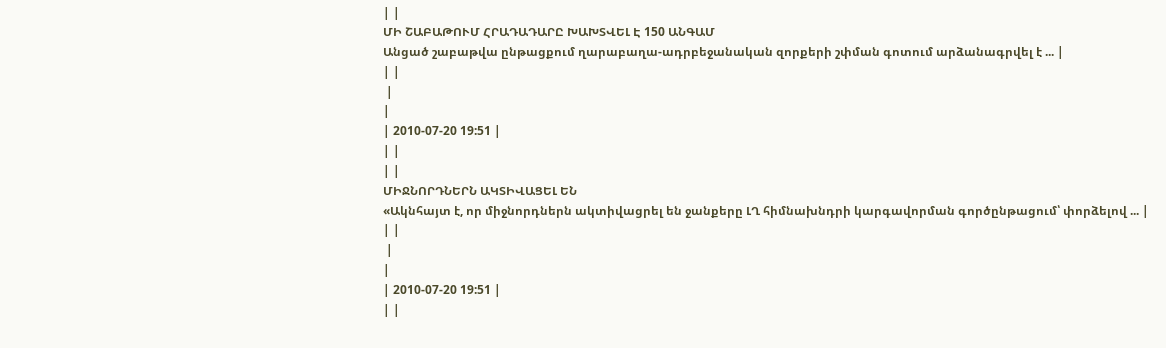| |
ՄԻ ՇԱԲԱԹՈՒՄ ՀՐԱԴԱԴԱՐԸ ԽԱԽՏՎԵԼ Է 150 ԱՆԳԱՄ
Անցած շաբաթվա ընթացքում ղարաբաղա-ադրբեջանական զորքերի շփման գոտում արձանագրվել է ... |
| |
 |
|
| 2010-07-20 19:51 |
| |
| |
ՄԻՋՆՈՐԴՆԵՐՆ ԱԿՏԻՎԱՑԵԼ ԵՆ
«Ակնհայտ է, որ միջնորդներն ակտիվացրել են ջանքերը ԼՂ հիմնախնդրի կարգավորման գործընթացում՝ փորձելով ... |
| |
 |
|
| 2010-07-20 19:51 |
| |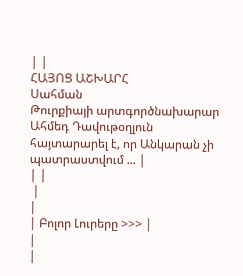| |
ՀԱՅՈՑ ԱՇԽԱՐՀ
Սահման
Թուրքիայի արտգործնախարար Ահմեդ Դավութօղլուն հայտարարել է, որ Անկարան չի պատրաստվում ... |
| |
 |
|
| Բոլոր Լուրերը >>> |
|
|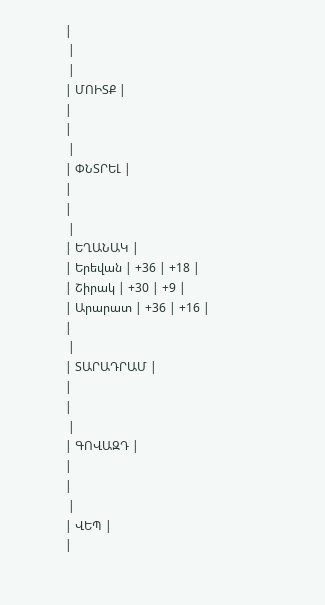|
 |
 |
| ՄՈԻՏՔ |
|
|
 |
| ՓՆՏՐԵԼ |
|
|
 |
| ԵՂԱՆԱԿ |
| Երեվան | +36 | +18 |
| Շիրակ | +30 | +9 |
| Արարատ | +36 | +16 |
|
 |
| ՏԱՐԱԴՐԱՄ |
|
|
 |
| ԳՈՎԱԶԴ |
|
|
 |
| ՎԵՊ |
|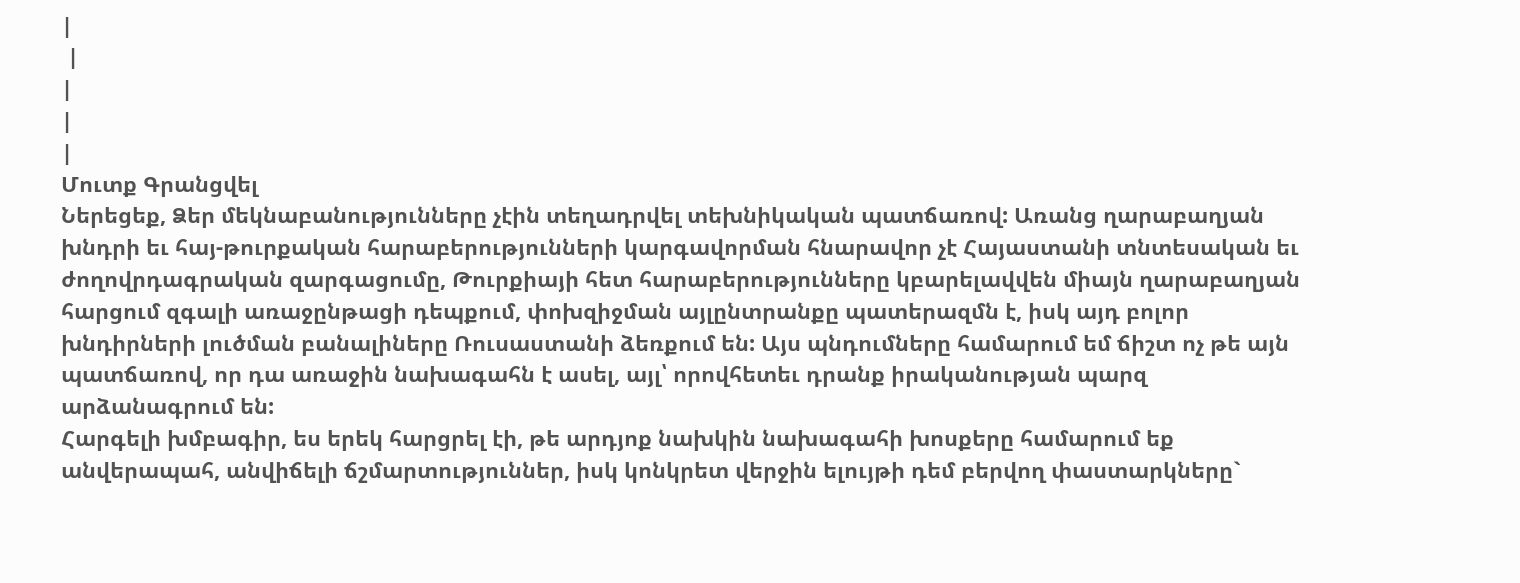|
 |
|
|
|
Մուտք Գրանցվել
Ներեցեք, Ձեր մեկնաբանությունները չէին տեղադրվել տեխնիկական պատճառով: Առանց ղարաբաղյան խնդրի եւ հայ-թուրքական հարաբերությունների կարգավորման հնարավոր չէ Հայաստանի տնտեսական եւ ժողովրդագրական զարգացումը, Թուրքիայի հետ հարաբերությունները կբարելավվեն միայն ղարաբաղյան հարցում զգալի առաջընթացի դեպքում, փոխզիջման այլընտրանքը պատերազմն է, իսկ այդ բոլոր խնդիրների լուծման բանալիները Ռուսաստանի ձեռքում են: Այս պնդումները համարում եմ ճիշտ ոչ թե այն պատճառով, որ դա առաջին նախագահն է ասել, այլ՝ որովհետեւ դրանք իրականության պարզ արձանագրում են:
Հարգելի խմբագիր, ես երեկ հարցրել էի, թե արդյոք նախկին նախագահի խոսքերը համարում եք անվերապահ, անվիճելի ճշմարտություններ, իսկ կոնկրետ վերջին ելույթի դեմ բերվող փաստարկները`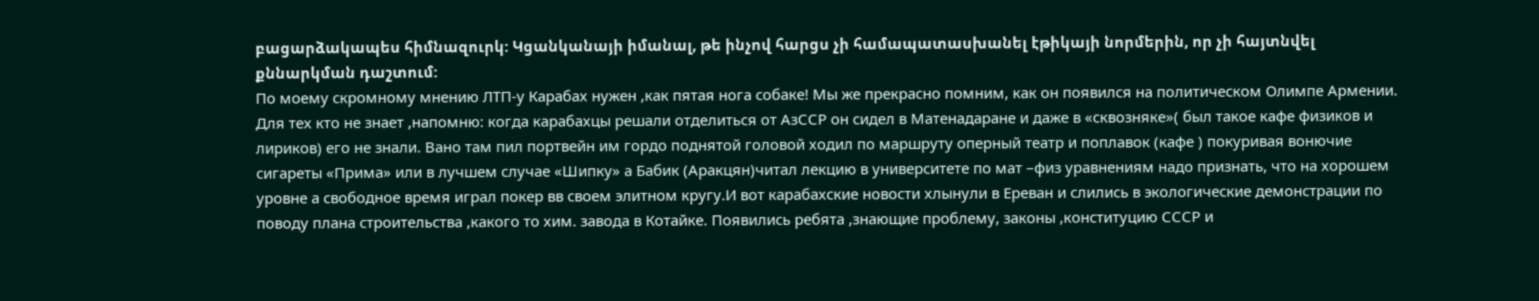բացարձակապես հիմնազուրկ: Կցանկանայի իմանալ, թե ինչով հարցս չի համապատասխանել էթիկայի նորմերին, որ չի հայտնվել քննարկման դաշտում:
По моему скромному мнению ЛТП-у Карабах нужен ,как пятая нога собаке! Мы же прекрасно помним, как он появился на политическом Олимпе Армении. Для тех кто не знает ,напомню: когда карабахцы решали отделиться от АзССР он сидел в Матенадаране и даже в «сквозняке»( был такое кафе физиков и лириков) его не знали. Вано там пил портвейн им гордо поднятой головой ходил по маршруту оперный театр и поплавок (кафе ) покуривая вонючие сигареты «Прима» или в лучшем случае «Шипку» а Бабик (Аракцян)читал лекцию в университете по мат –физ уравнениям надо признать, что на хорошем уровне а свободное время играл покер вв своем элитном кругу.И вот карабахские новости хлынули в Ереван и слились в экологические демонстрации по поводу плана строительства ,какого то хим. завода в Котайке. Появились ребята ,знающие проблему, законы ,конституцию СССР и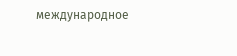международное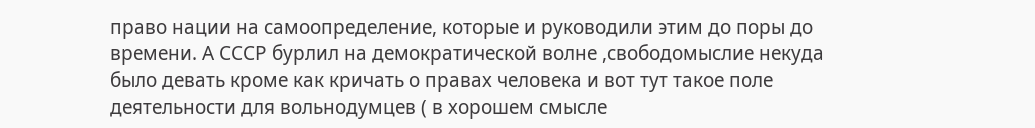право нации на самоопределение, которые и руководили этим до поры до времени. А СССР бурлил на демократической волне ,свободомыслие некуда было девать кроме как кричать о правах человека и вот тут такое поле деятельности для вольнодумцев ( в хорошем смысле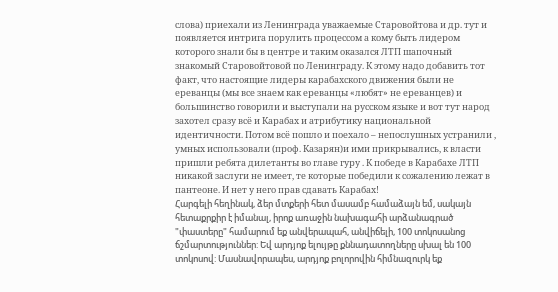слова) приехали из Ленинграда уважаемые Старовойтова и др. тут и появляется интрига порулить процессом а кому быть лидером которого знали бы в центре и таким оказался ЛТП шапочный знакомый Старовойтовой по Ленинграду. К этому надо добавить тот факт, что настоящие лидеры карабахского движения были не ереванцы (мы все знаем как ереванцы «любят» не ереванцев) и большинство говорили и выступали на русском языке и вот тут народ захотел сразу всё и Карабах и атрибутику национальной идентичности. Потом всё пошло и поехало – непослушных устранили , умных использовали (проф. Казарян)и ими прикрывались, к власти пришли ребята дилетанты во главе гуру . К победе в Карабахе ЛТП никакой заслуги не имеет, те которые победили к сожалению лежат в пантеоне. И нет у него прав сдавать Карабах!
Հարգելի հեղինակ, ձեր մտքերի հետ մասամբ համաձայն եմ, սակայն հետաքրքիր է իմանալ, իրոք առաջին նախագահի արձանագրած "փաստերը" համարում եք անվերապահ, անվիճելի, 100 տոկոսանոց ճշմարտություններ: Եվ արդյոք ելույթը քննադատողները սխալ են 100 տոկոսով: Մասնավորապես, արդյոք բոլորովին հիմնազուրկ եք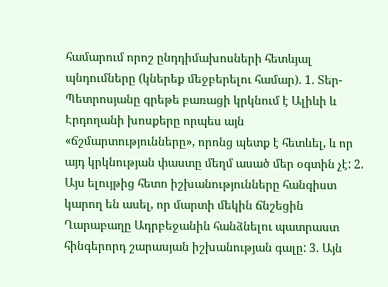համարում որոշ ընդդիմախոսների հետևյալ պնդումները (կներեք մեջբերելու համար). 1. Տեր-Պետրոսյանը գրեթե բառացի կրկնում է Ալիևի և Էրդողանի խոսքերը որպես այն «ճշմարտությունները», որոնց պետք է հետևել, և որ այդ կրկնության փաստը մեղմ ասած մեր օգտին չէ: 2. Այս ելույթից հետո իշխանությունները հանգիստ կարող են ասել, որ մարտի մեկին ճնշեցին Ղարաբաղը Ադրբեջանին հանձնելու պատրաստ հինգերորդ շարասյան իշխանության գալը: 3. Այն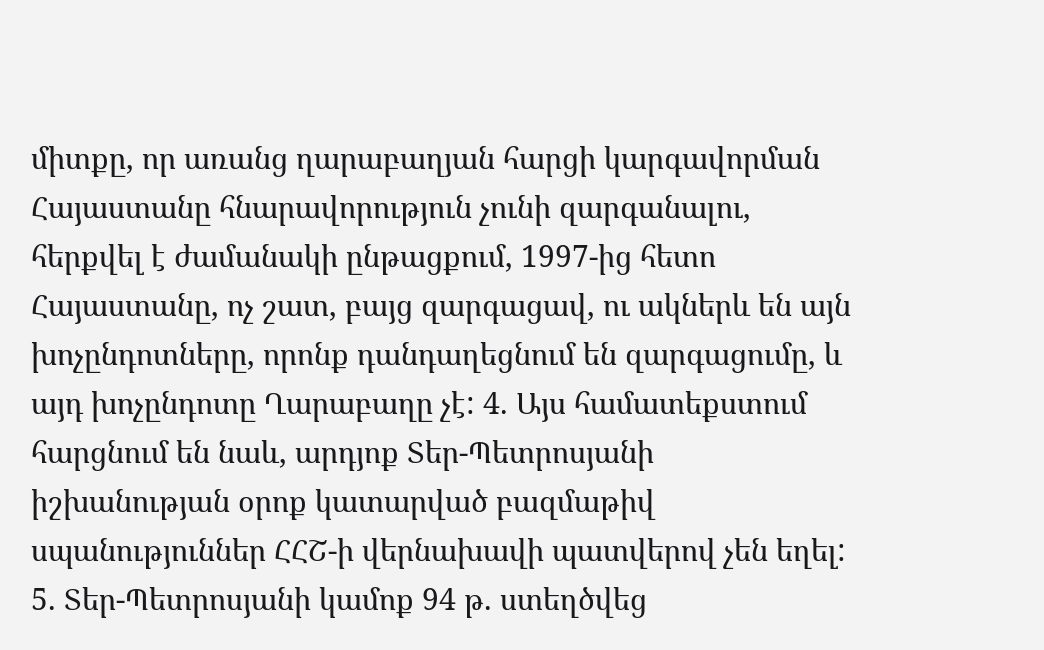միտքը, որ առանց ղարաբաղյան հարցի կարգավորման Հայաստանը հնարավորություն չունի զարգանալու, հերքվել է ժամանակի ընթացքում, 1997-ից հետո Հայաստանը, ոչ շատ, բայց զարգացավ, ու ակներև են այն խոչընդոտները, որոնք դանդաղեցնում են զարգացումը, և այդ խոչընդոտը Ղարաբաղը չէ: 4. Այս համատեքստում հարցնում են նաև, արդյոք Տեր-Պետրոսյանի իշխանության օրոք կատարված բազմաթիվ սպանություններ ՀՀՇ-ի վերնախավի պատվերով չեն եղել: 5. Տեր-Պետրոսյանի կամոք 94 թ. ստեղծվեց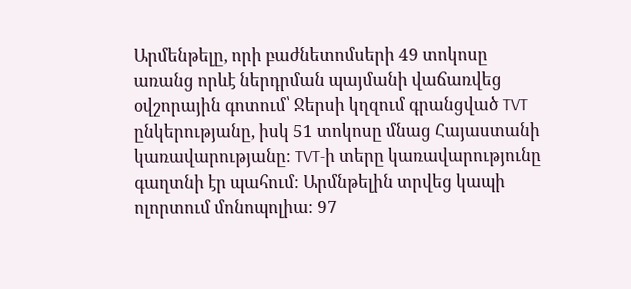Արմենթելը, որի բաժնետոմսերի 49 տոկոսը առանց որևէ ներդրման պայմանի վաճառվեց օվշորային գոտում՝ Ջերսի կղզում գրանցված TVT ընկերությանը, իսկ 51 տոկոսը մնաց Հայաստանի կառավարությանը։ TVT-ի տերը կառավարությունը գաղտնի էր պահում։ Արմնթելին տրվեց կապի ոլորտում մոնոպոլիա։ 97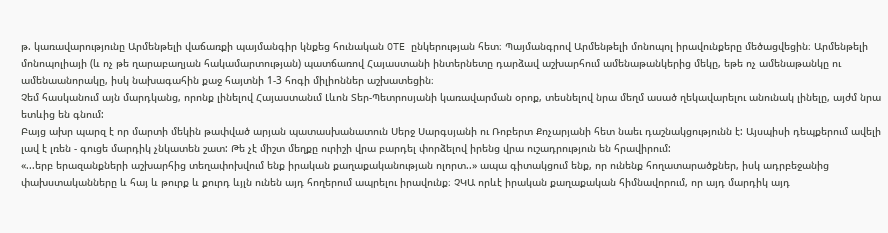թ. կառավարությունը Արմենթելի վաճառքի պայմանգիր կնքեց հունական OTE ընկերության հետ։ Պայմանգրով Արմենթելի մոնոպոլ իրավունքերը մեծացվեցին։ Արմենթելի մոնոպոլիայի (և ոչ թե ղարաբաղյան հակամարտության) պատճառով Հայաստանի ինտերնետը դարձավ աշխարհում ամենաթանկերից մեկը, եթե ոչ ամենաթանկը ու ամենաանորակը, իսկ նախագահին քաջ հայտնի 1-3 հոգի միլիոններ աշխատեցին։
Չեմ հասկանում այն մարդկանց, որոնք լինելով Հայաստանւմ Լևոն Տեր-Պետրոսյանի կառավարման օրոք, տեսնելով նրա մեղմ ասած ղեկավարելու անունակ լինելը, այժմ նրա ետևից են գնում:
Բայց ախր պարզ է որ մարտի մեկին թափված արյան պատասխանատուն Սերջ Սարգսյանի ու Ռոբերտ Քոչարյանի հետ նաեւ դաշնակցությունն է: Այսպիսի դեպքերում ավելի լավ է լռեն - գուցե մարդիկ չնկատեն շատ: Թե չէ միշտ մեղքը ուրիշի վրա բարդել փորձելով իրենց վրա ուշադրություն են հրավիրում:
«...երբ երազանքների աշխարհից տեղափոխվում ենք իրական քաղաքականության ոլորտ..» ապա գիտակցում ենք, որ ունենք հողատարածքներ, իսկ ադրբեջանից փախստականները և հայ և թուրք և քուրդ ևյլն ունեն այդ հողերում ապրելու իրավունք։ ՉԿԱ որևէ իրական քաղաքական հիմնավորում, որ այդ մարդիկ այդ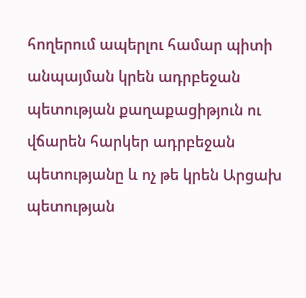հողերում ապերլու համար պիտի անպայման կրեն ադրբեջան պետության քաղաքացիթյուն ու վճարեն հարկեր ադրբեջան պետությանը և ոչ թե կրեն Արցախ պետության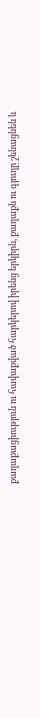քաղաքացիություն ու հավաքված հարկերով իրենց երկիրն, քաղաքն ու գյուղը շենացնեն և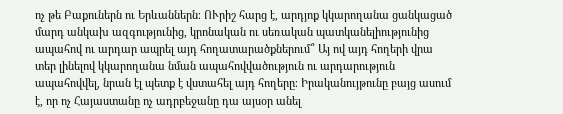ոչ թե Բաքուներն ու Երևաններն։ ՈՒրիշ հարց է, արդյոք կկարողանա ցանկացած մարդ անկախ ազգությունից, կրոնական ու սեռական պատկանելիությունից ապահով ու արդար ապրել այդ հողատարածքներում՞ Այ ով այդ հողերի վրա տեր լինելով կկարողանա նման ապահովվածություն ու արդարություն ապահովվել, նրան էլ պետք է վստահել այդ հողերը։ Իրականույթունը բայց ասում է, որ ոչ Հայաստանը ոչ ադրբեջանը դա այսօր անել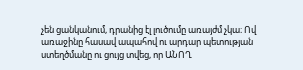չեն ցանկանում, դրանից էլ լուծումը առայժմ չկա։ Ով առաջինը հասավ ապահով ու արդար պետության ստեղծմանը ու ցույց տվեց, որ ԱՆՈՂ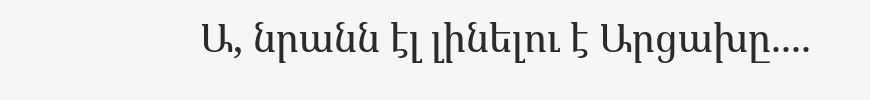Ա, նրանն էլ լինելու է Արցախը....